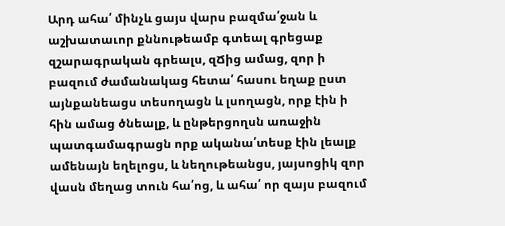Արդ ահա՛ մինչև ցայս վարս բազմա՛ջան և աշխատաւոր քննութեամբ գտեալ գրեցաք զշարագրական գրեալս, զՃից ամաց, զոր ի բազում ժամանակաց հետա՛ հասու եղաք ըստ այնքանեացս տեսողացն և լսողացն, որք էին ի հին ամաց ծնեալք, և ընթերցողսն առաջին պատգամագրացն որք ականա՛տեսք էին լեալք ամենայն եղելոցս, և նեղութեանցս, յայսոցիկ զոր վասն մեղաց տուն հա՛ոց, և ահա՛ որ զայս բազում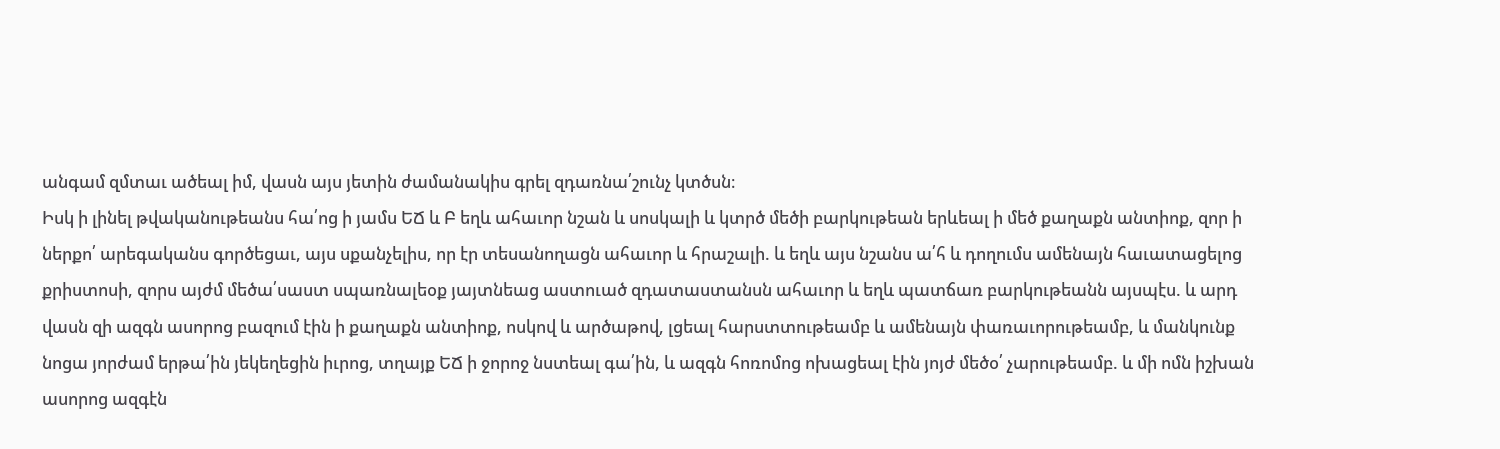անգամ զմտաւ ածեալ իմ, վասն այս յետին ժամանակիս գրել զդառնա՛շունչ կտծսն։
Իսկ ի լինել թվականութեանս հա՛ոց ի յամս ԵՃ և Բ եղև ահաւոր նշան և սոսկալի և կտրծ մեծի բարկութեան երևեալ ի մեծ քաղաքն անտիոք, զոր ի ներքո՛ արեգականս գործեցաւ, այս սքանչելիս, որ էր տեսանողացն ահաւոր և հրաշալի. և եղև այս նշանս ա՛հ և դողումս ամենայն հաւատացելոց քրիստոսի, զորս այժմ մեծա՛սաստ սպառնալեօք յայտնեաց աստուած զդատաստանսն ահաւոր և եղև պատճառ բարկութեանն այսպէս. և արդ վասն զի ազգն ասորոց բազում էին ի քաղաքն անտիոք, ոսկով և արծաթով, լցեալ հարստտութեամբ և ամենայն փառաւորութեամբ, և մանկունք նոցա յորժամ երթա՛ին յեկեղեցին իւրոց, տղայք ԵՃ ի ջորոջ նստեալ գա՛ին, և ազգն հոռոմոց ոխացեալ էին յոյժ մեծօ՛ չարութեամբ. և մի ոմն իշխան ասորոց ազգէն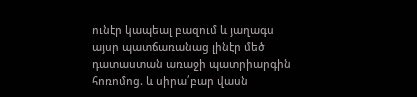ունէր կապեալ բազում և յաղագս այսր պատճառանաց լինէր մեծ դատաստան առաջի պատրիարգին հոռոմոց. և սիրա՛բար վասն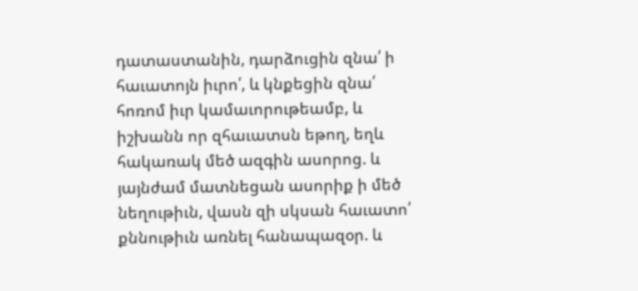դատաստանին, դարձուցին զնա՛ ի հաւատոյն իւրո՛, և կնքեցին զնա՛ հոռոմ իւր կամաւորութեամբ, և իշխանն որ զհաւատսն եթող, եղև հակառակ մեծ ազգին ասորոց. և յայնժամ մատնեցան ասորիք ի մեծ նեղութիւն, վասն զի սկսան հաւատո՛ քննութիւն առնել հանապազօր. և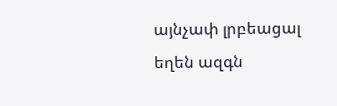այնչափ լրբեացալ եղեն ազգն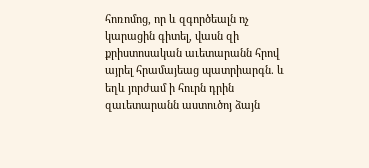հոռոմոց, որ և զգործեալն ոչ կարացին գիտել, վասն զի քրիստոսական աւետարանն հրով այրել հրամայեաց պատրիարգն. և եղև յորժամ ի հուրն դրին զաւետարանն աստուծոյ ձայն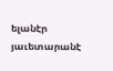ելանէր յաւետարանէ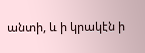անտի, և ի կրակէն ի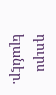դուրս ելանէր.